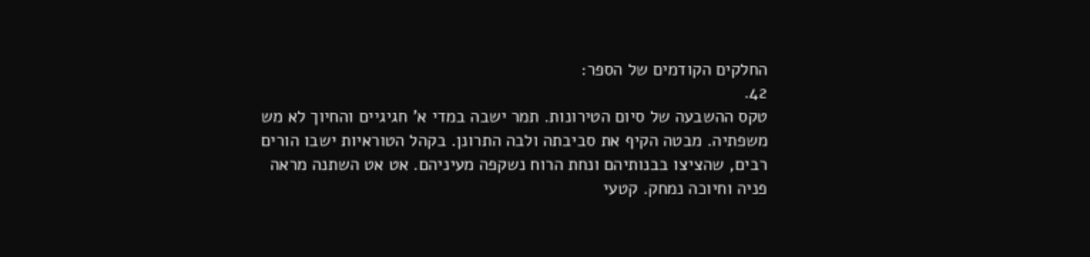החלקים הקודמים של הספר:
42.
טקס ההשבעה של סיום הטירונות. תמר ישבה במדי א' חגיגיים והחיוך לא מש משפתיה. מבטה הקיף את סביבתה ולבה התרונן. בקהל הטוראיות ישבו הורים רבים, שהציצו בבנותיהם ונחת הרוח נשקפה מעיניהם. אט אט השתנה מראה פניה וחיוכה נמחק. קטעי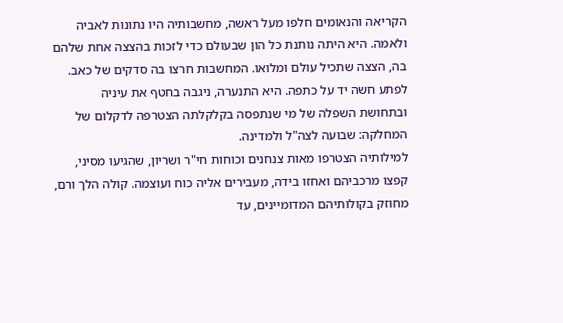הקריאה והנאומים חלפו מעל ראשה, מחשבותיה היו נתונות לאביה ולאמה. היא היתה נותנת כל הון שבעולם כדי לזכות בהצצה אחת שלהם בה, הצצה שתכיל עולם ומלואו. המחשבות חרצו בה סדקים של כאב. לפתע חשה יד על כתפה. היא התנערה, ניגבה בחטף את עיניה ובתחושת השפלה של מי שנתפסה בקלקלתה הצטרפה לדקלום של המחלקה: שבועה לצה"ל ולמדינה.
למילותיה הצטרפו מאות צנחנים וכוחות חי"ר ושריון, שהגיעו מסיני, קפצו מרכביהם ואחזו בידה, מעבירים אליה כוח ועוצמה. קולה הלך ורם, מחוזק בקולותיהם המדומיינים, עד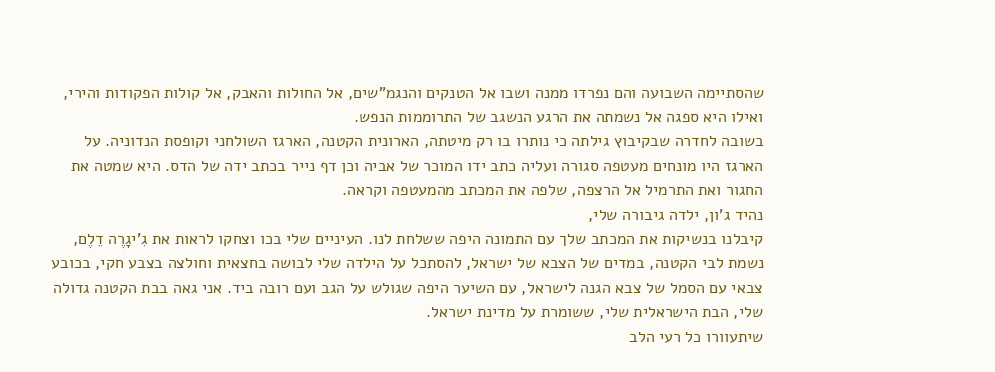שהסתיימה השבועה והם נפרדו ממנה ושבו אל הטנקים והנגמ"שים, אל החולות והאבק, אל קולות הפקודות והירי, ואילו היא ספגה אל נשמתה את הרגע הנשגב של התרוממות הנפש.
בשובה לחדרה שבקיבוץ גילתה כי נותרו בו רק מיטתה, הארונית הקטנה, הארגז השולחני וקופסת הנדוניה. על הארגז היו מונחים מעטפה סגורה ועליה כתב ידו המוכר של אביה וכן דף נייר בכתב ידה של הדס. היא שמטה את החגור ואת התרמיל אל הרצפה, שלפה את המכתב מהמעטפה וקראה.
נהיד ג'ון, ילדה גיבורה שלי,
קיבלנו בנשיקות את המכתב שלך עם התמונה היפה ששלחת לנו. העיניים שלי בכו וצחקו לראות את גִ'יגָרֶה דֵלֶם, נשמת לבי הקטנה, במדים של הצבא של ישראל, להסתכל על הילדה שלי לבושה בחצאית וחולצה בצבע חקי, בכובע צבאי עם הסמל של צבא הגנה לישראל, עם השיער היפה שגולש על הגב ועם רובה ביד. אני גאה בבת הקטנה גדולה שלי, הבת הישראלית שלי, ששומרת על מדינת ישראל.
שיתעוורו כל רעי הלב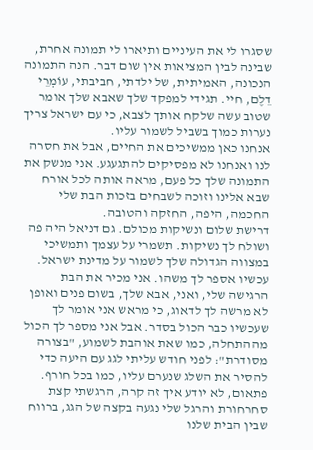שסגרו לי את העיניים ותיארו לי תמונה אחרת, שבינה לבין המציאות אין שום דבר. הנה התמונה הנכונה, האמיתית, של ילדתי, חביבתי, עוֹמְרֵי דֵלֶם, חיי. תגידי למפקד שלך שאבא שלך אומר שטוב עשה שלקח אותך לצבא, כי עם ישראל צריך נערות כמוך בשביל לשמור עליו.
אנחנו כאן ממשיכים את החיים, אבל את חסרה לנו ואנחנו לא מפסיקים להתגעגע. אני מנשק את התמונה שלך כל פעם, מראה אותה לכל אורח שבא אלינו וזוכה לשבחים בזכות הבת שלי החכמה, היפה, החזקה והטובה.
דרישת שלום ונשיקות מכולם. גם דניאל היה פה ושולח לך נשיקות. תשמרי על עצמך ותמשיכי במצווה הגדולה שלך לשמור על מדינת ישראל.
עכשיו אספר לך משהו. אני מכיר את הבת הרגישה שלי, ואני, אבא שלך, בשום פנים ואופן לא מרשה לך לדאוג, כי מראש אני אומר לך שעכשיו כבר הכול בסדר. אבל אני מספר לך הכול מההתחלה, כמו שאת אוהבת לשמוע, "בצורה מסודרת": לפני חודש עליתי לגג עם היעה כדי להסיר את השלג שנערם עליו, כמו בכל חורף. פתאום, לא יודע איך זה קרה, הרגשתי קצת סחרחורת והרגל שלי נגעה בקצה של הגג, ברווח שבין הבית שלנו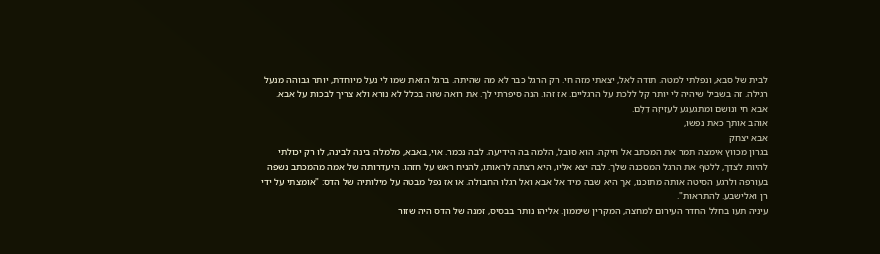לבית של סבא, ונפלתי למטה. תודה לאל, יצאתי מזה חי. רק הרגל כבר לא מה שהיתה. ברגל הזאת שמו לי נעל מיוחדת, יותר גבוהה מנעל רגילה. זה בשביל שיהיה לי יותר קל ללכת על הרגליים. אז זהו. הנה סיפרתי לך. את רואה שזה בכלל לא נורא ולא צריך לבכות על אבא. אבא חי ונושם ומתגעגע לעַזִיזֶה דֵלֶם.
אוהב אותך כאת נפשו,
אבא יצחק
בגרון מכווץ אימצה תמר את המכתב אל חיקה. הוא סובל, הלמה בה הידיעה. לבה נכמר. אוי, באבא, מלמלה בינה לבינה, לו רק יכולתי להיות לצדך, ללטף את הרגל המסכנה שלך. לבה יצא אליו, היא רצתה לראותו, להניח ראש על חזהו. היעדרותה של אמה מהמכתב נשפה בעורפה ולרגע הסיטה אותה מתוכנו, אך היא שבה מיד אל אבא ואל רגלו החבולה. או אז נפל מבטה על מילותיה של הדס: "אומצתי על ידי רן ואלישבע. להתראות".
עיניה תעו בחלל החדר העירום למחצה, המקרין שיממון. אליהו נותר בבסיס, זמנה של הדס היה שזור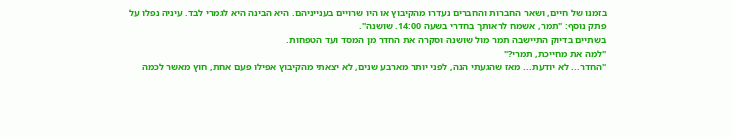בזמנו של חיים, ושאר החברות והחברים נעדרו מהקיבוץ או היו שרויים בענייניהם. היא הבינה היא לגמרי לבד. עיניה נפלו על פתק נוסף: "תמר, אשמח לראותך בחדרי בשעה 14:00. שושנה".
בשתיים בדיוק התיישבה תמר מול שושנה וסקרה את החדר מן המסד ועד הטפחות.
"למה את מחייכת, תמרי?"
"החדר... לא יודעת... מאז שהגעתי הנה, לפני יותר מארבע שנים, לא יצאתי מהקיבוץ אפילו פעם אחת, חוץ מאשר לכמה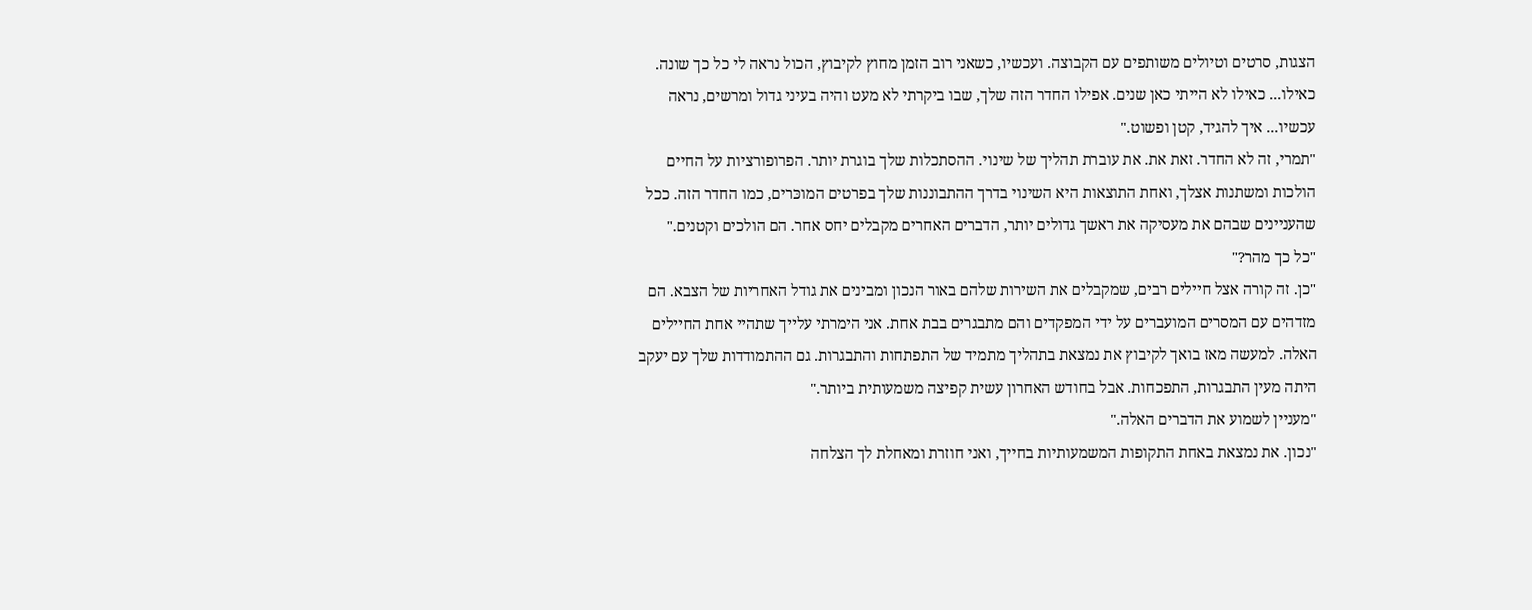הצגות, סרטים וטיולים משותפים עם הקבוצה. ועכשיו, כשאני רוב הזמן מחוץ לקיבוץ, הכול נראה לי כל כך שונה. כאילו... כאילו לא הייתי כאן שנים. אפילו החדר הזה שלך, שבו ביקרתי לא מעט והיה בעיני גדול ומרשים, נראה עכשיו... איך להגיד, קטן ופשוט."
"תמרי, זה לא החדר. זאת את. את עוברת תהליך של שינוי. ההסתכלות שלך בוגרת יותר. הפרופורציות על החיים הולכות ומשתנות אצלך, ואחת התוצאות היא השינוי בדרך ההתבוננות שלך בפרטים המוכּרים, כמו החדר הזה. ככל שהעניינים שבהם את מעסיקה את ראשך גדולים יותר, הדברים האחרים מקבלים יחס אחר. הם הולכים וקטנים."
"כל כך מהר?"
"כן. זה קורה אצל חיילים רבים, שמקבלים את השירות שלהם באור הנכון ומבינים את גודל האחריות של הצבא. הם מזדהים עם המסרים המועברים על ידי המפקדים והם מתבגרים בבת אחת. אני הימרתי עלייך שתהיי אחת החיילים האלה. למעשה מאז בואך לקיבוץ את נמצאת בתהליך מתמיד של התפתחות והתבגרות. גם ההתמודדות שלך עם יעקב היתה מעין התבגרות, התפכחות. אבל בחודש האחרון עשית קפיצה משמעותית ביותר."
"מעניין לשמוע את הדברים האלה."
"נכון. את נמצאת באחת התקופות המשמעותיות בחייך, ואני חוזרת ומאחלת לך הצלחה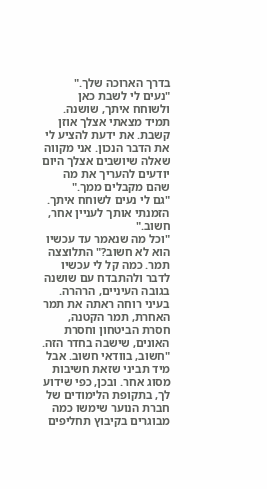בדרך הארוכה שלך."
"נעים לי לשבת כאן ולשוחח איתך, שושנה. תמיד מצאתי אצלך אוזן קשבת. את ידעת להציע לי את הדבר הנכון. אני מקווה שאלה שיושבים אצלך היום יודעים להעריך את מה שהם מקבלים ממך."
"גם לי נעים לשוחח איתך. הזמנתי אותך לעניין אחר, חשוב."
"וכל מה שנאמר עד עכשיו הוא לא חשוב?" התלוצצה תמר. כמה קל לי עכשיו לדבר ולהתבדח עם שושנה בגובה העיניים, הרהרה. בעיני רוחה ראתה את תמר האחרת, תמר הקטנה, חסרת הביטחון וחסרת האונים, שישבה בחדר הזה.
"חשוב, בוודאי חשוב. אבל מיד תביני שזאת חשיבות מסוג אחר. ובכן, כפי שידוע לך, בתקופת הלימודים של חברת הנוער שימשו כמה מבוגרים בקיבוץ תחליפים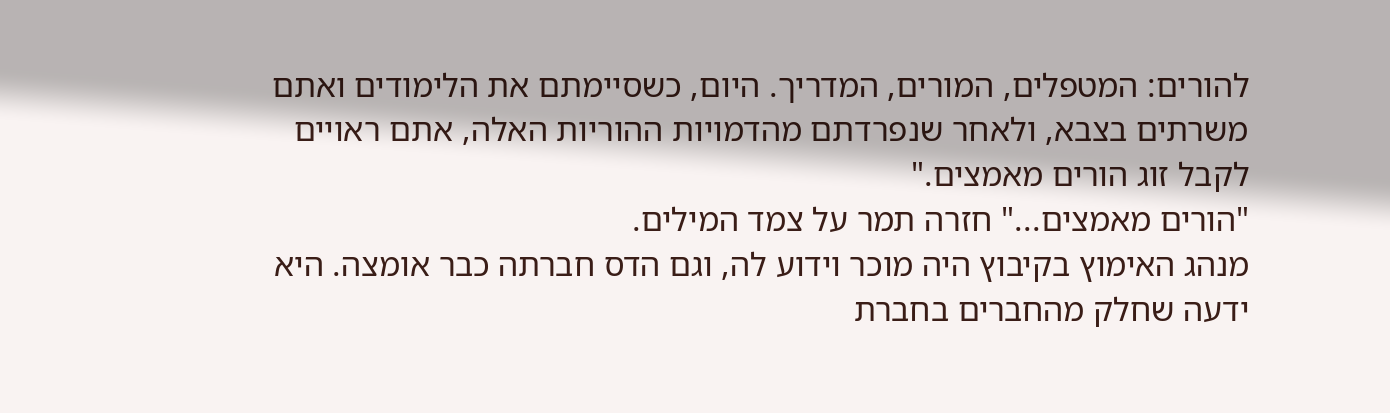להורים: המטפלים, המורים, המדריך. היום, כשסיימתם את הלימודים ואתם משרתים בצבא, ולאחר שנפרדתם מהדמויות ההוריות האלה, אתם ראויים לקבל זוג הורים מאמצים."
"הורים מאמצים..." חזרה תמר על צמד המילים.
מנהג האימוץ בקיבוץ היה מוכר וידוע לה, וגם הדס חברתה כבר אומצה. היא ידעה שחלק מהחברים בחברת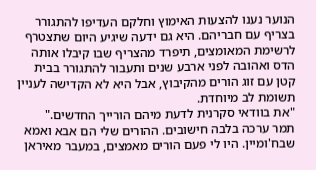הנוער נענו להצעות האימוץ וחלקם העדיפו להתגורר בצריף עם חבריהם. היא גם ידעה שיגיע היום שתצטרף לרשימת המאומצים, תיפרד מהצריף שבו קיבלו אותה הדס ואהובה לפני ארבע שנים ותעבור להתגורר בבית קטן עם זוג הורים מהקיבוץ, אבל היא לא הקדישה לעניין תשומת לב מיוחדת.
"את בוודאי סקרנית לדעת מיהם הורייך החדשים."
תמר ערכה בלבה חישובים. ההורים שלי הם אבא ואמא שבח'ומיין. היו לי פעם הורים מאמצים, במעבר מאיראן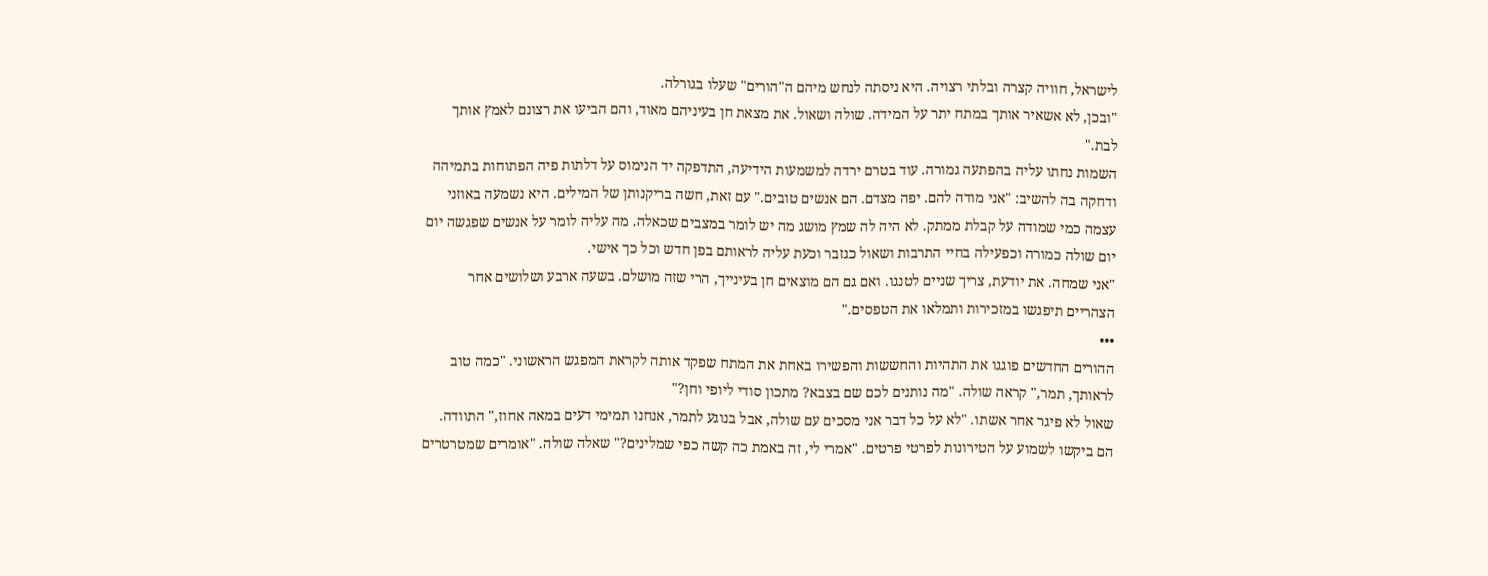לישראל, חוויה קצרה ובלתי רצויה. היא ניסתה לנחש מיהם ה"הורים" שעלו בגורלה.
"ובכן, לא אשאיר אותך במתח יתר על המידה. שולה ושאול. את מצאת חן בעיניהם מאוד, והם הביעו את רצונם לאמץ אותך לבת."
השמות נחתו עליה בהפתעה גמורה. עוד בטרם ירדה למשמעות הידיעה, התדפקה יד הנימוס על דלתות פיה הפתוחות בתמיהה ודחקה בה להשיב: "אני מודה להם. יפה מצדם. הם אנשים טובים." עם זאת, חשה בריקנותן של המילים. היא נשמעה באוזני עצמה כמי שמודה על קבלת ממתק. לא היה לה שמץ מושג מה יש לומר במצבים שכאלה. מה עליה לומר על אנשים שפגשה יום יום שולה כמורה וכפעילה בחיי התרבות ושאול כגזבר וכעת עליה לראותם בפן חדש וכל כך אישי.
"אני שמחה. את יודעת, צריך שניים לטנגו. ואם גם הם מוצאים חן בעינייך, הרי שזה מושלם. בשעה ארבע ושלושים אחר הצהריים תיפגשו במזכירות ותמלאו את הטפסים."
•••
ההורים החדשים פוגגו את התהיות והחששות והפשירו באחת את המתח שפקד אותה לקראת המפגש הראשוני. "כמה טוב לראותך, תמר," קראה שולה. "מה נותנים לכם שם בצבא? מתכון סודי ליופי וחן?"
שאול לא פיגר אחר אשתו. "לא על כל דבר אני מסכים עם שולה, אבל בנוגע לתמר, אנחנו תמימי דעים במאה אחוז," התוודה.
הם ביקשו לשמוע על הטירונות לפרטי פרטים. "אמרי לי, זה באמת כה קשה כפי שמלינים?" שאלה שולה. "אומרים שמטרטרים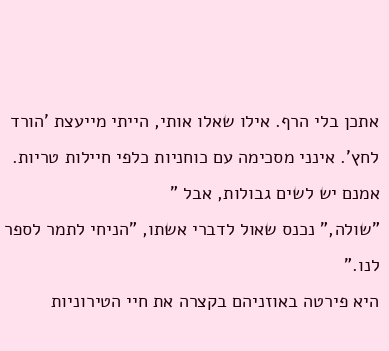אתכן בלי הרף. אילו שאלו אותי, הייתי מייעצת 'הורד לחץ'. אינני מסכימה עם כוחניות כלפי חיילות טריות. אמנם יש לשים גבולות, אבל "
"שולה," נכנס שאול לדברי אשתו, "הניחי לתמר לספר לנו."
היא פירטה באוזניהם בקצרה את חיי הטירוניות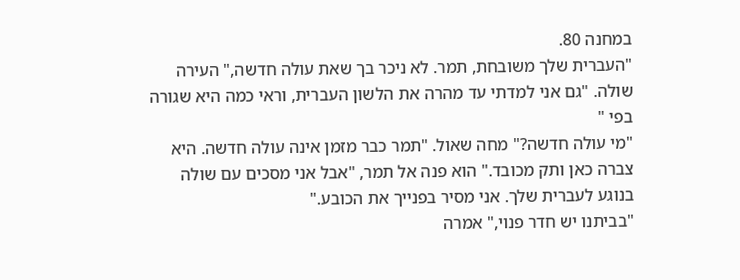במחנה 80.
"העברית שלך משובחת, תמר. לא ניכר בך שאת עולה חדשה," העירה שולה. "גם אני למדתי עד מהרה את הלשון העברית, וראי כמה היא שגורה בפי "
"מי עולה חדשה?" מחה שאול. "תמר כבר מזמן אינה עולה חדשה. היא צברה כאן ותק מכובד." הוא פנה אל תמר, "אבל אני מסכים עם שולה בנוגע לעברית שלך. אני מסיר בפנייך את הכובע."
"בביתנו יש חדר פנוי," אמרה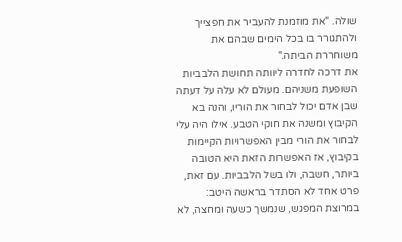שולה. "את מוזמנת להעביר את חפצייך ולהתגורר בו בכל הימים שבהם את משוחררת הביתה."
את דרכה לחדרה ליוותה תחושת הלבביות השופעת משניהם. מעולם לא עלה על דעתה שבן אדם יכול לבחור את הוריו, והנה בא הקיבוץ ומשנה את חוקי הטבע. אילו היה עלי לבחור את הורי מבין האפשרויות הקיימות בקיבוץ, אז האפשרות הזאת היא הטובה ביותר, חשבה, ולו בשל הלבביות. עם זאת, פרט אחד לא הסתדר בראשה היטב: במרוצת המפגש, שנמשך כשעה ומחצה, לא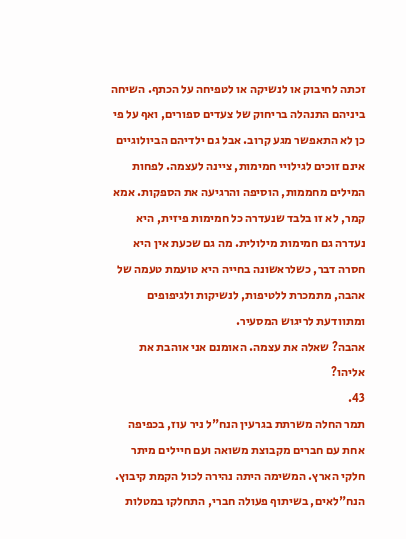זכתה לחיבוק או לנשיקה או לטפיחה על הכתף. השיחה ביניהם התנהלה בריחוק של צעדים ספורים, ואף על פי כן לא התאפשר מגע קרוב. אבל גם ילדיהם הביולוגיים אינם זוכים לגילויי חמימות, ציינה לעצמה. לפחות המילים מחממות, הוסיפה והרגיעה את הספקות. אמא קמר, לא זו בלבד שנעדרה כל חמימות פיזית, היא נעדרה גם חמימות מילולית. מה גם שכעת אין היא חסרה דבר, כשלראשונה בחייה היא טועמת טעמה של אהבה, מתמכרת ללטיפות, לנשיקות ולגיפופים ומתוודעת לריגוש המסעיר.
אהבה? שאלה את עצמה. האומנם אני אוהבת את אליהו?
43.
תמר החלה משרתת בגרעין הנח"ל ניר עוז, בכפיפה אחת עם חברים מקבוצת משואה ועם חיילים מיתר חלקי הארץ. המשימה היתה נהירה לכול הקמת קיבוץ. הנח"לאים, בשיתוף פעולה חברי, התחלקו במטלות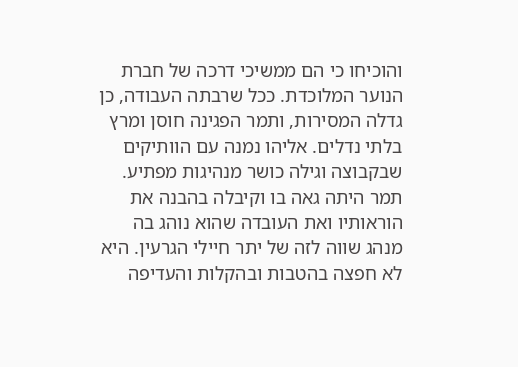והוכיחו כי הם ממשיכי דרכה של חברת הנוער המלוכדת. ככל שרבתה העבודה, כן גדלה המסירות, ותמר הפגינה חוסן ומרץ בלתי נדלים. אליהו נמנה עם הוותיקים שבקבוצה וגילה כושר מנהיגות מפתיע. תמר היתה גאה בו וקיבלה בהבנה את הוראותיו ואת העובדה שהוא נוהג בה מנהג שווה לזה של יתר חיילי הגרעין. היא לא חפצה בהטבות ובהקלות והעדיפה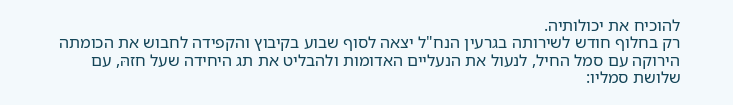להוכיח את יכולותיה.
רק בחלוף חודש לשירותה בגרעין הנח"ל יצאה לסוף שבוע בקיבוץ והקפידה לחבוש את הכומתה הירוקה עם סמל החיל, לנעול את הנעליים האדומות ולהבליט את תג היחידה שעל חזהּ, עם שלושת סמליו: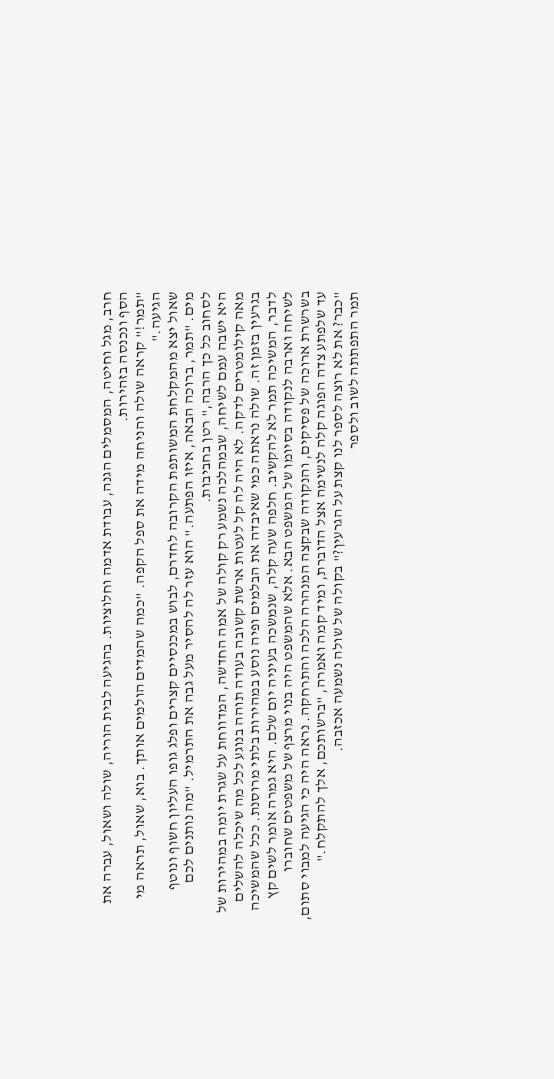חרב, מגל וחיטה, המסמלים הגנה, עבודת אדמה וחלוציות. בהגיעה לבית הוריה, שולה ושאול, עברה את הסף ונכנסה בזהירות.
"תמר!" קראה שולה והניחה מידה את ספל הקפה. "כמה שהמדים הולמים אותך. בוא, שאול, תראה מי הגיעה."
שאול יצא מהמקלחת המשותפת הקרובה לחדרם, לבוש במכנסיים קצרים ופלג גופו העליון חשוף ונוטף מים. "תמר, ברוכה הבאה, איזו הפתעה." הוא עזר לה להסיר מעל גבה את התרמיל. "מה נותנים לכם לסחוב כל כך הרבה," רטן בחביבות.
היא ישבה עמם לשיחה, שבמהלכה נשמע רק קולה של אמה החדשה, המדווחת על שגרת יומה במהירות של מאה קילומטרים לדקה. לא היה לה קל לעטות ארשת קשובה בעודה תוהה בנוגע לכל מה שיכלה להשלים בגרעין בזמן זה. שולה נראתה כמי שאיבדה את הבלמים ופיה נוסע במהירות בלתי מרוסנת. ככל שהמשיכה לדבר, המשיכה תמר לא להקשיב. חלפה שעה קלה, שנמשכה בעיניה יום שלם. היא גמרה אומר לשים קץ לשיחה וארבה לנקודה בסיומו של המשפט הבא. אלא שהמשפט היה בנוי מרצף של משפטים שחוברו בשרשרת ארוכה של פסיקים, והנקודה שבקצה המנהרה הלכה והתרחקה. נראה היה כי הגיעה למבוי סתום, עד שלפתע צדה הפוגה קלה לנשימה אצל הדוברת, ומיד קמה ואמרה, "ברשותכם, אלך להתקלח."
"כבר? את לא רוצה לספר לנו קצת על הגרעין?" בקולה של שולה נשמעה אכזבה.
תמר התפתתה לשוב ולספר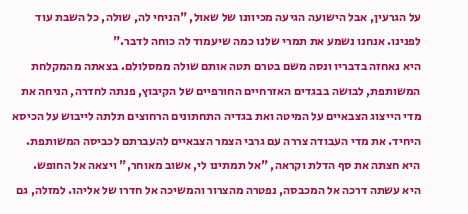על הגרעין, אבל הישועה הגיעה מכיוונו של שאול, "הניחי לה, שולה, כל השבת עוד לפנינו. אנחנו נשמע את תמרי שלנו כמה שיעמוד לה כוחה לדבר."
היא נאחזה בדבריו ונסה משם בטרם תטה אותם שולה ממסלולם. בצאתה מהמקלחת המשותפת, לבושה בבגדים האזרחיים החורפיים של הקיבוץ, פנתה לחדרה, הניחה את מדי הייצוג הצבאיים על המיטה ואת בגדיה התחתונים הרחוצים תלתה לייבוש על הכיסא היחיד. את מדי העבודה צררה עם גרבי הצמר הצבאיים להעברתם לכביסה המשותפת. היא חצתה את סף הדלת וקראה, "אל תמתינו לי, אשוב מאוחר," ויצאה אל החופש.
היא עשתה דרכה אל המכבסה, נפטרה מהצרור והמשיכה אל חדרו של אליהו. למזלה, גם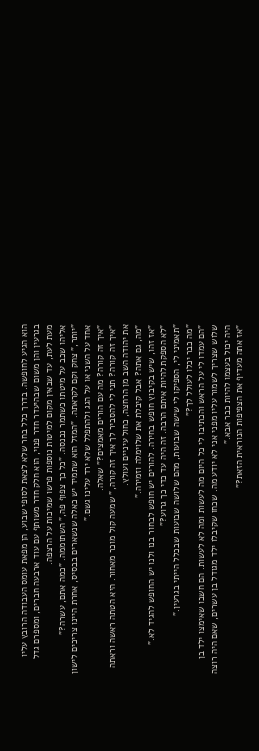הוא הגיע לחופשה. בדרך כלל בחר שלא לצאת לסופי שבוע, הן מפאת עומס העבודה הרובץ עליו בגרעין והן משום שבהיעדר חדר פנוי, הוא חלק חדר משותף עם עוד ארבעה חברים, ומספרם גדל מעת לעת, עד שבאין מקום למיטות נוספות פרשו שמיכות על הרצפה.
אליהו שכב על מיטתו כשתמר נכנסה. "כל כך צפוף פה," השתוממה. "כמה אתם, עשרה?"
"יותר," צחק וקם לקראתה. "המזל הוא שתמיד יש כאלה שנשארים בבסיס, אחרת היינו צריכים לישון אחד על השני או על הגג ולהתפלל שלא ירד עלינו גשם."
"איך זה קורה? מה עם הורים מאמצים?" שאלה.
"איך זה קורה? תני לי להסביר לך איך זה קורה," שמעה קול מוכר מאחור. היא הטתה ראשה וראתה את יהודה השב מן הרחצה, כחול עיניים ועולץ.
"מה, גם אתה? אבל קיבלת את שלוימלה וזמירה."
"אז זהו, שיש בקיבוץ חופש בחירה. להורים יש חופש לבחור בנו ולנו יש החופש להגיד לא."
"לא הספקת להיות איתם הרבה. זה היה עד כדי כך גרוע?"
"תאמיני לי, הספיקו לי שישה שבועות, מהם שלושה שבועות שבכלל הייתי בגרעין."
"מה כבר יכלו לעולל לך?"
"הם עמדו לי על הראש והכתיבו לי כל היום מה לעשות ומה לא לעשות. הם חשבו שאימצו ילד בן שלוש שצריך לשמור עליו מפני אני לא יודע מה. שכחו שקיבלו ילד מגודל בן עשרים, שאם היה רוצה היה יכול בעצמו להיות כבר אבא."
"אז אתה מעדיף את הצפיפות הנוראית הזאת?"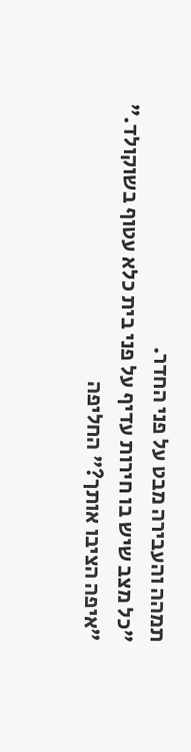תמהה והעבירה מבט על פני החדר.
"כל מצב שיש בו חירות עדיף על פני בית כלא עטוף בשוקולד."
"איפה הציבו אותך?" החליפה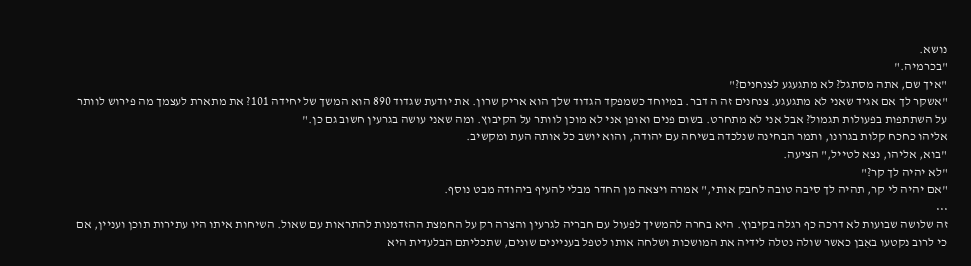נושא.
"בכרמיה."
"איך שם, אתה מסתגל? לא מתגעגע לצנחנים?"
"אשקר לך אם אגיד שאני לא מתגעגע. צנחנים זה ה דבר. במיוחד כשמפקד הגדוד שלך הוא אריק שרון. את יודעת שגדוד 890 הוא המשך של יחידה 101? את מתארת לעצמך מה פירוש לוותר על השתתפות בפעולות תגמול? אבל אני לא מתחרט. בשום פנים ואופן אני לא מוכן לוותר על הקיבוץ. ומה שאני עושה בגרעין חשוב גם כן."
אליהו כחכח קלות בגרונו, ותמר הבחינה שנלכדה בשיחה עם יהודה, והוא יושב כל אותה העת ומקשיב.
"בוא, אליהו, נצא לטייל," הציעה.
"לא יהיה לך קר?"
"אם יהיה לי קר, תהיה לך סיבה טובה לחבק אותי," אמרה ויצאה מן החדר מבלי להעיף ביהודה מבט נוסף.
•••
זה שלושה שבועות לא דרכה כף רגלה בקיבוץ. היא בחרה להמשיך לפעול עם חבריה לגרעין והצרה רק על החמצת ההזדמנות להתראות עם שאול. השיחות איתו היו עתירות תוכן ועניין, אם כי לרוב נקטעו באִבן כאשר שולה נטלה לידיה את המושכות ושלחה אותו לטפל בעניינים שונים, שתכליתם הבלעדית היא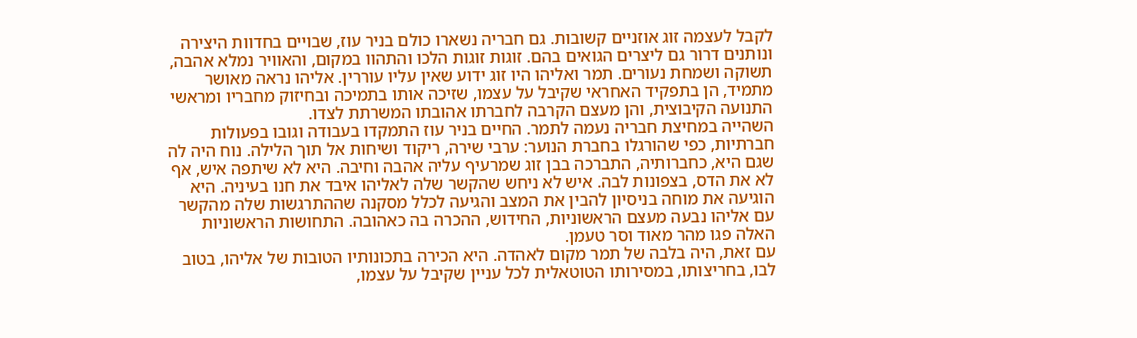לקבל לעצמה זוג אוזניים קשובות. גם חבריה נשארו כולם בניר עוז, שבויים בחדוות היצירה ונותנים דרור גם ליצרים הגואים בהם. זוגות זוגות הלכו והתהוו במקום, והאוויר נמלא אהבה, תשוקה ושמחת נעורים. תמר ואליהו היו זוג ידוע שאין עליו עוררין. אליהו נראה מאושר מתמיד, הן בתפקיד האחראי שקיבל על עצמו, שזיכה אותו בתמיכה ובחיזוק מחבריו ומראשי התנועה הקיבוצית, והן מעצם הקרבה לחברתו אהובתו המשרתת לצדו.
השהייה במחיצת חבריה נעמה לתמר. החיים בניר עוז התמקדו בעבודה וגובו בפעולות חברתיות, כפי שהורגלו בחברת הנוער: ערבי שירה, ריקוד ושיחות אל תוך הלילה. נוח היה לה שגם היא, כחברותיה, התברכה בבן זוג שמרעיף עליה אהבה וחיבה. היא לא שיתפה איש, אף לא את הדס, בצפונות לבה. איש לא ניחש שהקשר שלה לאליהו איבד את חנו בעיניה. היא הוגיעה את מוחה בניסיון להבין את המצב והגיעה לכלל מסקנה שההתרגשות שלה מהקשר עם אליהו נבעה מעצם הראשוניות, החידוש, ההכרה בה כאהובה. התחושות הראשוניות האלה פגו מהר מאוד וסר טעמן.
עם זאת, היה בלבה של תמר מקום לאהדה. היא הכירה בתכונותיו הטובות של אליהו, בטוב לבו, בחריצותו, במסירותו הטוטאלית לכל עניין שקיבל על עצמו,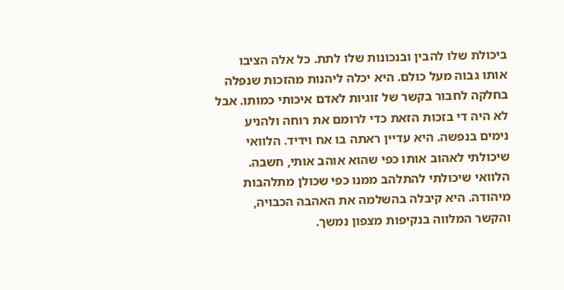ביכולת שלו להבין ובנכונות שלו לתת. כל אלה הציבו אותו גבוה מעל כולם. היא יכלה ליהנות מהזכות שנפלה בחלקה לחבור בקשר של זוגיות לאדם איכותי כמותו. אבל לא היה די בזכות הזאת כדי לרומם את רוחה ולהניע נימים בנפשה. היא עדיין ראתה בו אח וידיד. הלוואי שיכולתי לאהוב אותו כפי שהוא אוהב אותי, חשבה. הלוואי שיכולתי להתלהב ממנו כפי שכולן מתלהבות מיהודה. היא קיבלה בהשלמה את האהבה הכבויה, והקשר המלווה בנקיפות מצפון נמשך.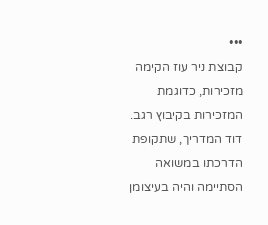•••
קבוצת ניר עוז הקימה מזכירות, כדוגמת המזכירות בקיבוץ רגב. דוד המדריך, שתקופת הדרכתו במשואה הסתיימה והיה בעיצומן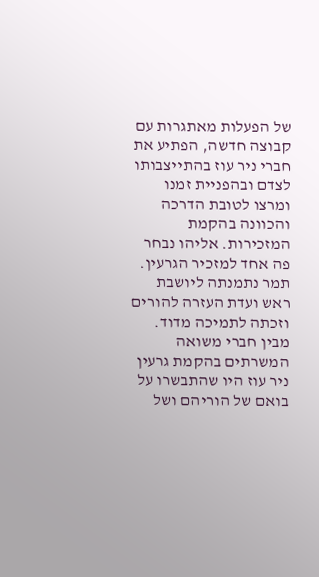של הפעלות מאתגרות עם קבוצה חדשה, הפתיע את חברי ניר עוז בהתייצבותו לצדם ובהפניית זמנו ומרצו לטובת הדרכה והכוונה בהקמת המזכירות. אליהו נבחר פה אחד למזכיר הגרעין. תמר נתמנתה ליושבת ראש ועדת העזרה להורים וזכתה לתמיכה מדוד.
מבין חברי משואה המשרתים בהקמת גרעין ניר עוז היו שהתבשרו על בואם של הוריהם ושל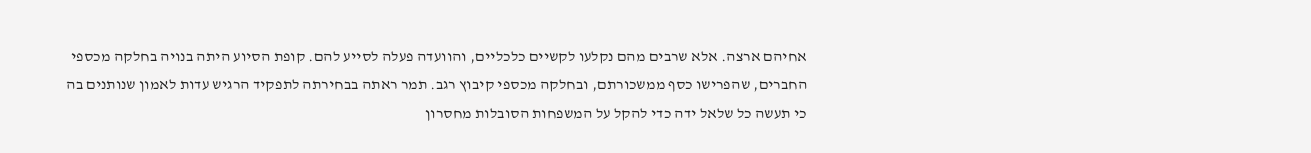אחיהם ארצה. אלא שרבים מהם נקלעו לקשיים כלכליים, והוועדה פעלה לסייע להם. קופת הסיוע היתה בנויה בחלקה מכספי החברים, שהפרישו כסף ממשכורתם, ובחלקה מכספי קיבוץ רגב. תמר ראתה בבחירתה לתפקיד הרגיש עדות לאמון שנותנים בה כי תעשה כל שלאל ידה כדי להקל על המשפחות הסובלות מחסרון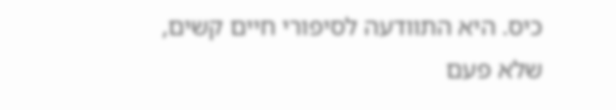כיס. היא התוודעה לסיפורי חיים קשים, שלא פעם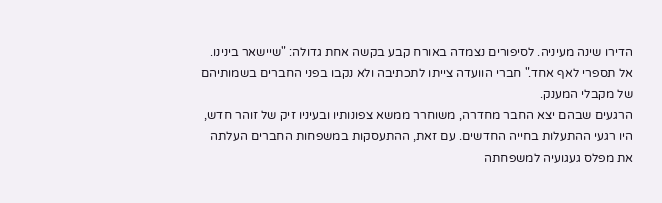הדירו שינה מעיניה. לסיפורים נצמדה באורח קבע בקשה אחת גדולה: "שיישאר בינינו. אל תספרי לאף אחד." חברי הוועדה צייתו לתכתיבה ולא נקבו בפני החברים בשמותיהם של מקבלי המענק.
הרגעים שבהם יצא החבר מחדרה, משוחרר ממשא צפונותיו ובעיניו זיק של זוהר חדש, היו רגעי ההתעלות בחייה החדשים. עם זאת, ההתעסקות במשפחות החברים העלתה את מפלס געגועיה למשפחתה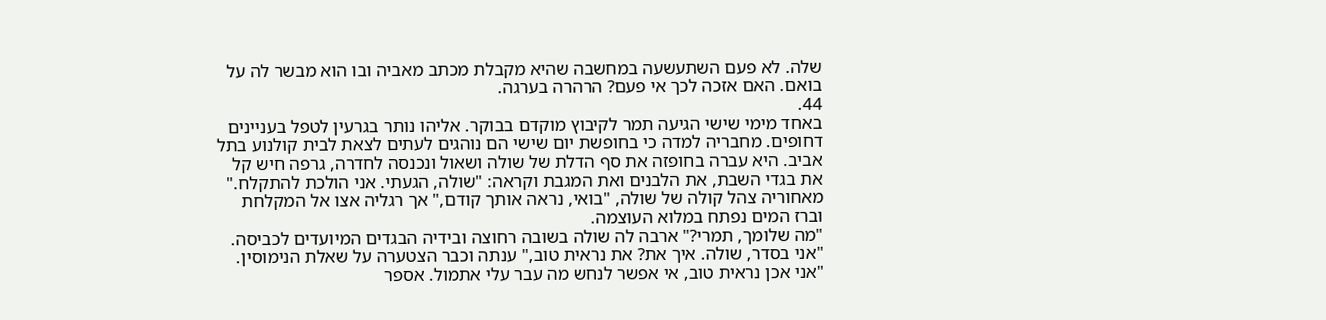שלה. לא פעם השתעשעה במחשבה שהיא מקבלת מכתב מאביה ובו הוא מבשר לה על בואם. האם אזכה לכך אי פעם? הרהרה בערגה.
44.
באחד מימי שישי הגיעה תמר לקיבוץ מוקדם בבוקר. אליהו נותר בגרעין לטפל בעניינים דחופים. מחבריה למדה כי בחופשת יום שישי הם נוהגים לעתים לצאת לבית קולנוע בתל אביב. היא עברה בחופזה את סף הדלת של שולה ושאול ונכנסה לחדרה, גרפה חיש קל את בגדי השבת, את הלבנים ואת המגבת וקראה: "שולה, הגעתי. אני הולכת להתקלח."
מאחוריה צהל קולה של שולה, "בואי, נראה אותך קודם," אך רגליה אצו אל המקלחת וברז המים נפתח במלוא העוצמה.
"מה שלומך, תמרי?" ארבה לה שולה בשובה רחוצה ובידיה הבגדים המיועדים לכביסה.
"אני בסדר, שולה. איך את? את נראית טוב," ענתה וכבר הצטערה על שאלת הנימוסין.
"אני אכן נראית טוב, אי אפשר לנחש מה עבר עלי אתמול. אספר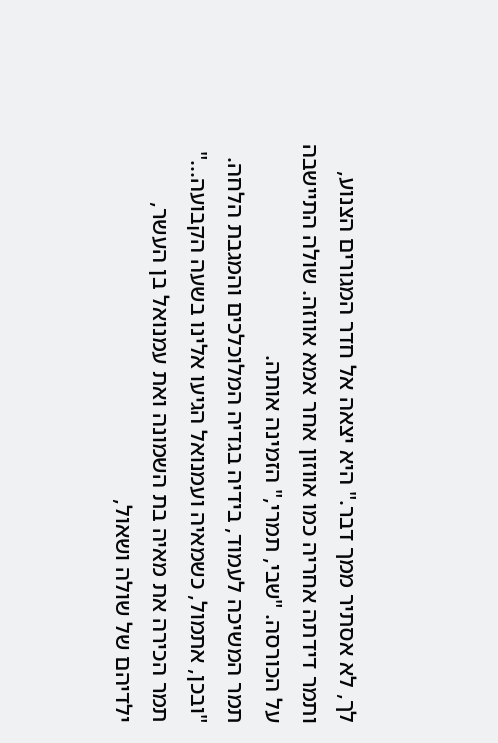לך, לא אסתיר ממך דבר." היא יצאה אל חדר המגורים הצנוע, ותמר דידתה אחריה כמו אווזון אחר אמא אווזה. שולה התיישבה על הכורסה. "שבי, תמרי," הזמינה אותה.
תמר המשיכה לעמוד, בידיה בגדיה המלוכלכים והמגבת הלחה.
"ובכן, אתמול, כשמאיה ועמנואל הגיעו אלינו בשעה הקבועה..."
תמר הכירה את מאיה בת השמונה ואת עמנואל בן העשר, ילדיהם של שולה ושאול,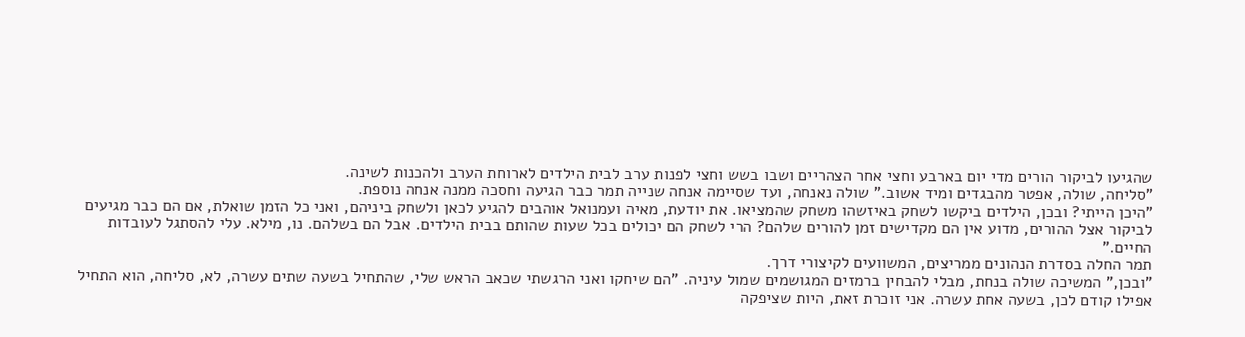שהגיעו לביקור הורים מדי יום בארבע וחצי אחר הצהריים ושבו בשש וחצי לפנות ערב לבית הילדים לארוחת הערב ולהכנות לשינה.
"סליחה, שולה, אפטר מהבגדים ומיד אשוב." שולה נאנחה, ועד שסיימה אנחה שנייה תמר כבר הגיעה וחסכה ממנה אנחה נוספת.
"היכן הייתי? ובכן, הילדים ביקשו לשחק באיזשהו משחק שהמציאו. את יודעת, מאיה ועמנואל אוהבים להגיע לכאן ולשחק ביניהם, ואני כל הזמן שואלת, אם הם כבר מגיעים לביקור אצל ההורים, מדוע אין הם מקדישים זמן להורים שלהם? הרי לשחק הם יכולים בכל שעות שהותם בבית הילדים. אבל הם בשלהם. נו, מילא. עלי להסתגל לעובדות החיים."
תמר החלה בסדרת הנהונים ממריצים, המשוועים לקיצורי דרך.
"ובכן," המשיכה שולה בנחת, מבלי להבחין ברמזים המגושמים שמול עיניה. "הם שיחקו ואני הרגשתי שכאב הראש שלי, שהתחיל בשעה שתים עשרה, לא, סליחה, הוא התחיל אפילו קודם לכן, בשעה אחת עשרה. אני זוכרת זאת, היות שציפקה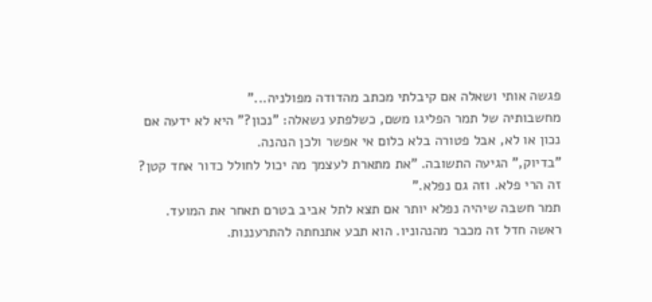פגשה אותי ושאלה אם קיבלתי מכתב מהדודה מפולניה..."
מחשבותיה של תמר הפליגו משם, כשלפתע נשאלה: "נכון?" היא לא ידעה אם נכון או לא, אבל פטורה בלא כלום אי אפשר ולכן הנהנה.
"בדיוק," הגיעה התשובה. "את מתארת לעצמך מה יכול לחולל כדור אחד קטן? זה הרי פלא. וזה גם נפלא."
תמר חשבה שיהיה נפלא יותר אם תצא לתל אביב בטרם תאחר את המועד. ראשה חדל זה מכבר מהנהוניו. הוא תבע אתנחתה להתרעננות.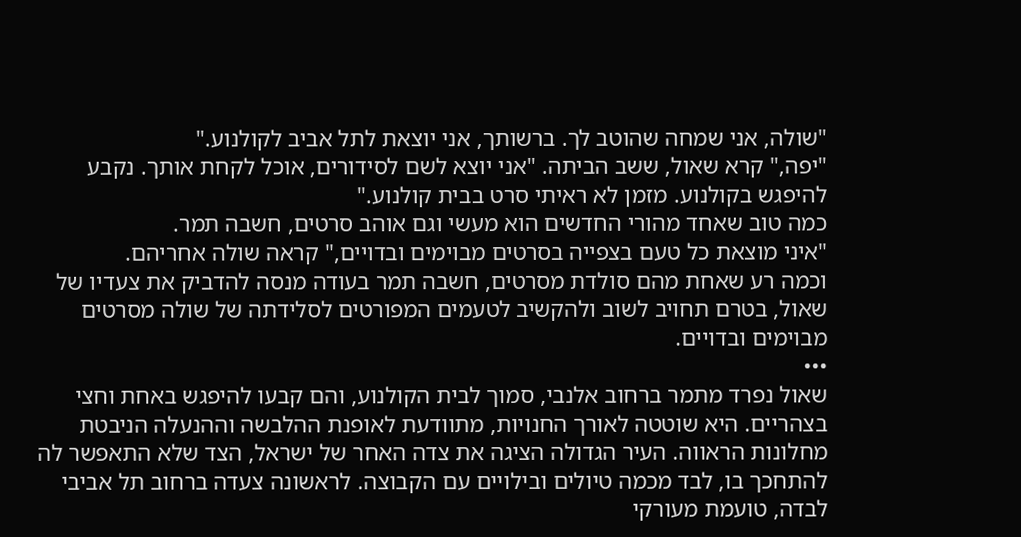"שולה, אני שמחה שהוטב לך. ברשותך, אני יוצאת לתל אביב לקולנוע."
"יפה," קרא שאול, ששב הביתה. "אני יוצא לשם לסידורים, אוכל לקחת אותך. נקבע להיפגש בקולנוע. מזמן לא ראיתי סרט בבית קולנוע."
כמה טוב שאחד מהורי החדשים הוא מעשי וגם אוהב סרטים, חשבה תמר.
"איני מוצאת כל טעם בצפייה בסרטים מבוימים ובדויים," קראה שולה אחריהם.
וכמה רע שאחת מהם סולדת מסרטים, חשבה תמר בעודה מנסה להדביק את צעדיו של שאול, בטרם תחויב לשוב ולהקשיב לטעמים המפורטים לסלידתה של שולה מסרטים מבוימים ובדויים.
•••
שאול נפרד מתמר ברחוב אלנבי, סמוך לבית הקולנוע, והם קבעו להיפגש באחת וחצי בצהריים. היא שוטטה לאורך החנויות, מתוודעת לאופנת ההלבשה וההנעלה הניבטת מחלונות הראווה. העיר הגדולה הציגה את צדה האחר של ישראל, הצד שלא התאפשר לה להתחכך בו, לבד מכמה טיולים ובילויים עם הקבוצה. לראשונה צעדה ברחוב תל אביבי לבדה, טועמת מעורקי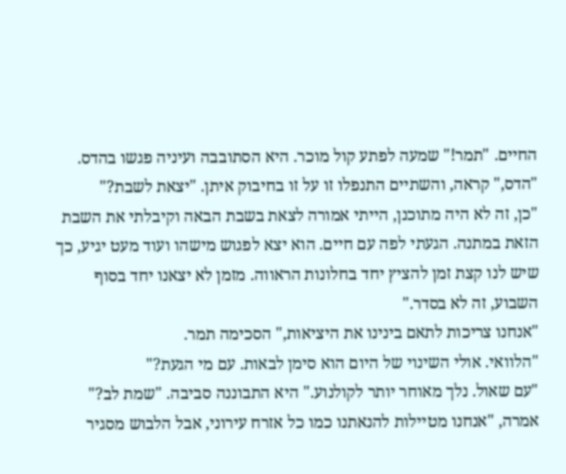החיים. "תמר!" שמעה לפתע קול מוכר. היא הסתובבה ועיניה פגשו בהדס.
"הדס," קראה, והשתיים התנפלו זו על זו בחיבוק איתן. "יצאת לשבת?"
"כן, זה לא היה מתוכנן, הייתי אמורה לצאת בשבת הבאה וקיבלתי את השבת הזאת במתנה. הגעתי לפה עם חיים. הוא יצא לפגוש מישהו ועוד מעט יגיע, כך שיש לנו קצת זמן להציץ יחד בחלונות הראווה. מזמן לא יצאנו יחד בסוף השבוע, זה לא בסדר."
"אנחנו צריכות לתאם בינינו את היציאות," הסכימה תמר.
"הלוואי. אולי השינוי של היום הוא סימן לבאות. עם מי הגעת?"
"עם שאול. נלך מאוחר יותר לקולנוע." היא התבוננה סביבה. "שמת לב?" אמרה, "אנחנו מטיילות להנאתנו כמו כל אזרח עירוני, אבל הלבוש מסגיר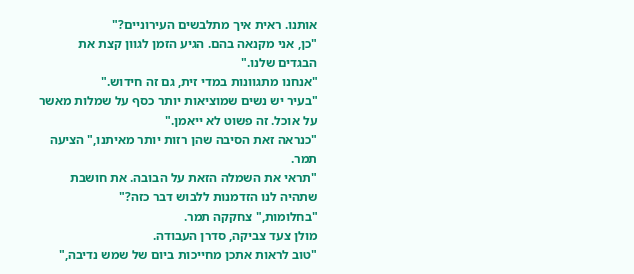אותנו. ראית איך מתלבשים העירוניים?"
"כן, אני מקנאה בהם. הגיע הזמן לגוון קצת את הבגדים שלנו."
"אנחנו מתגוונות במדי זית, גם זה חידוש."
"בעיר יש נשים שמוציאות יותר כסף על שמלות מאשר על אוכל. זה פשוט לא ייאמן."
"כנראה זאת הסיבה שהן רזות יותר מאיתנו," הציעה תמר.
"תראי את השמלה הזאת על הבובה. את חושבת שתהיה לנו הזדמנות ללבוש דבר כזה?"
"בחלומות," צחקקה תמר.
מולן צעד צביקה, סדרן העבודה.
"טוב לראות אתכן מחייכות ביום של שמש נדיבה,"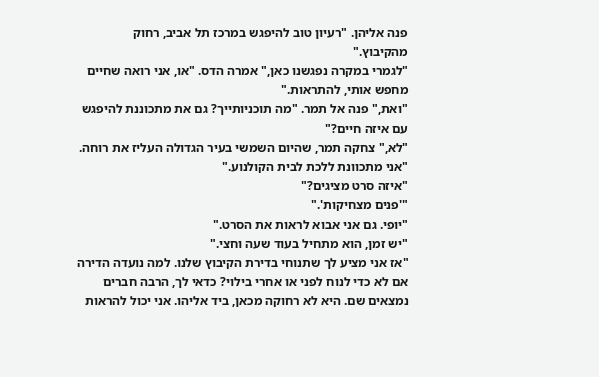פנה אליהן. "רעיון טוב להיפגש במרכז תל אביב, רחוק מהקיבוץ."
"לגמרי במקרה נפגשנו כאן," אמרה הדס. "או, אני רואה שחיים מחפש אותי, להתראות."
"ואת," פנה אל תמר. "מה תוכניותייך? גם את מתכוננת להיפגש עם איזה חיים?"
"לא," צחקה תמר, שהיום השמשי בעיר הגדולה העליז את רוחה. "אני מתכוונת ללכת לבית הקולנוע."
"איזה סרט מציגים?"
"'פנים מצחיקות'."
"יופי. גם אני אבוא לראות את הסרט."
"יש זמן, הוא מתחיל בעוד שעה וחצי."
"אז אני מציע לך שתנוחי בדירת הקיבוץ שלנו. למה נועדה הדירה אם לא כדי לנוח לפני או אחרי בילוי? כדאי לך, הרבה חברים נמצאים שם. היא לא רחוקה מכאן, ביד אליהו. אני יכול להראות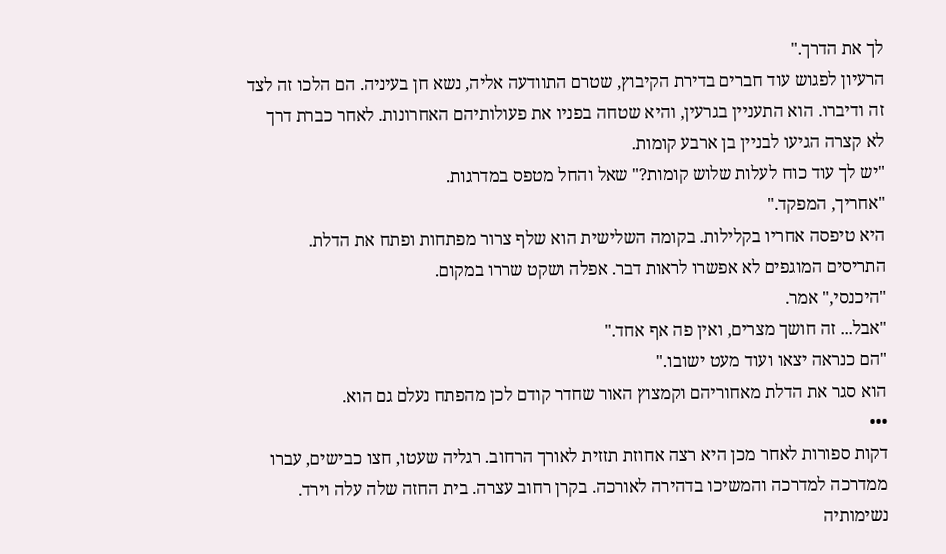לך את הדרך."
הרעיון לפגוש עוד חברים בדירת הקיבוץ, שטרם התוודעה אליה, נשא חן בעיניה. הם הלכו זה לצד זה ודיברו. הוא התעניין בגרעין, והיא שטחה בפניו את פעולותיהם האחרונות. לאחר כברת דרך לא קצרה הגיעו לבניין בן ארבע קומות.
"יש לך עוד כוח לעלות שלוש קומות?" שאל והחל מטפס במדרגות.
"אחריך, המפקד."
היא טיפסה אחריו בקלילות. בקומה השלישית הוא שלף צרור מפתחות ופתח את הדלת. התריסים המוגפים לא אפשרו לראות דבר. אפלה ושקט שררו במקום.
"היכנסי," אמר.
"אבל... זה חושך מצרים, ואין פה אף אחד."
"הם כנראה יצאו ועוד מעט ישובו."
הוא סגר את הדלת מאחוריהם וקמצוץ האור שחדר קודם לכן מהפתח נעלם גם הוא.
•••
דקות ספורות לאחר מכן היא רצה אחוזת תזזית לאורך הרחוב. רגליה שעטו, חצו כבישים, עברו ממדרכה למדרכה והמשיכו בדהירה לאורכה. בקרן רחוב עצרה. בית החזה שלה עלה וירד. נשימותיה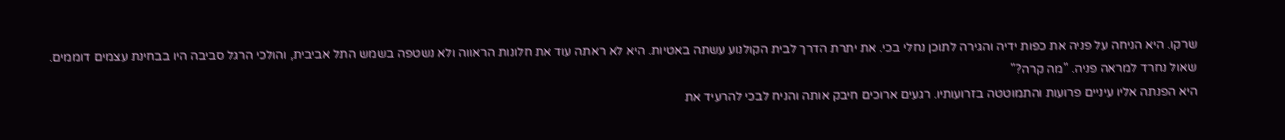שרקו. היא הניחה על פניה את כפות ידיה והגירה לתוכן נחלי בכי. את יתרת הדרך לבית הקולנוע עשתה באטיות. היא לא ראתה עוד את חלונות הראווה ולא נשטפה בשמש התל אביבית, והולכי הרגל סביבה היו בבחינת עצמים דוממים.
שאול נחרד למראה פניה. "מה קרה?"
היא הפנתה אליו עיניים פרועות והתמוטטה בזרועותיו. רגעים ארוכים חיבק אותה והניח לבכי להרעיד את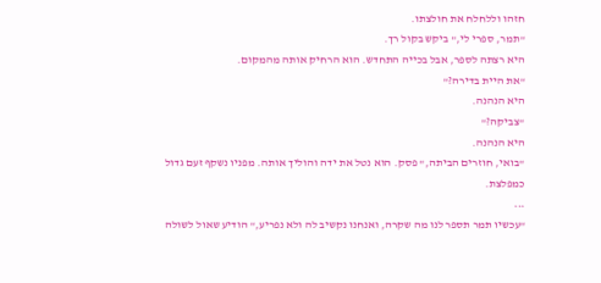חזהו וללחלח את חולצתו.
"תמר, ספרי לי," ביקש בקול רך.
היא רצתה לספר, אבל בכייה התחדש. הוא הרחיק אותה מהמקום.
"את היית בדירה?"
היא הנהנה.
"צביקה?"
היא הנהנה.
"בואי, חוזרים הביתה," פסק. הוא נטל את ידה והוליך אותה. מפניו נשקף זעם גדול כמפלצת.
•••
"עכשיו תמר תספר לנו מה שקרה, ואנחנו נקשיב לה ולא נפריע," הודיע שאול לשולה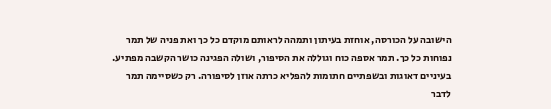הישובה על הכורסה, אוחזת בעיתון ותמהה לראותם מוקדם כל כך ואת פניה של תמר נפוחות כל כך. תמר אספה כוח וגוללה את הסיפור, ושולה הפגינה כושר הקשבה מפתיע. בעיניים דאוגות ובשפתיים חתומות להפליא כרתה אוזן לסיפורה. רק כשסיימה תמר לדבר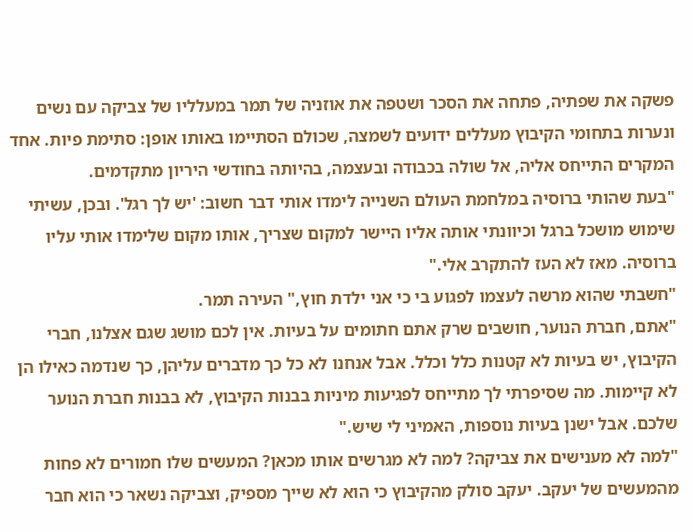פשקה את שפתיה, פתחה את הסכר ושטפה את אוזניה של תמר במעלליו של צביקה עם נשים ונערות בתחומי הקיבוץ מעללים ידועים לשמצה, שכולם הסתיימו באותו אופן: סתימת פיות. אחד המקרים התייחס אליה, אל שולה בכבודה ובעצמה, בהיותה בחודשי היריון מתקדמים.
"בעת שהותי ברוסיה במלחמת העולם השנייה לימדו אותי דבר חשוב: 'יש לך רגל'. ובכן, עשיתי שימוש מושכל ברגל וכיוונתי אותה אליו היישר למקום שצריך, אותו מקום שלימדו אותי עליו ברוסיה. מאז לא העז להתקרב אלי."
"חשבתי שהוא מרשה לעצמו לפגוע בי כי אני ילדת חוץ," העירה תמר.
"אתם, חברת הנוער, חושבים שרק אתם חתומים על בעיות. אין לכם מושג שגם אצלנו, חברי הקיבוץ, יש בעיות לא קטנות כלל וכלל. אבל אנחנו לא כל כך מדברים עליהן, כך שנדמה כאילו הן לא קיימות. מה שסיפרתי לך מתייחס לפגיעות מיניות בבנות הקיבוץ, לא בבנות חברת הנוער שלכם. אבל ישנן בעיות נוספות, האמיני לי שיש."
"למה לא מענישים את צביקה? למה לא מגרשים אותו מכאן? המעשים שלו חמורים לא פחות מהמעשים של יעקב. יעקב סולק מהקיבוץ כי הוא לא שייך מספיק, וצביקה נשאר כי הוא חבר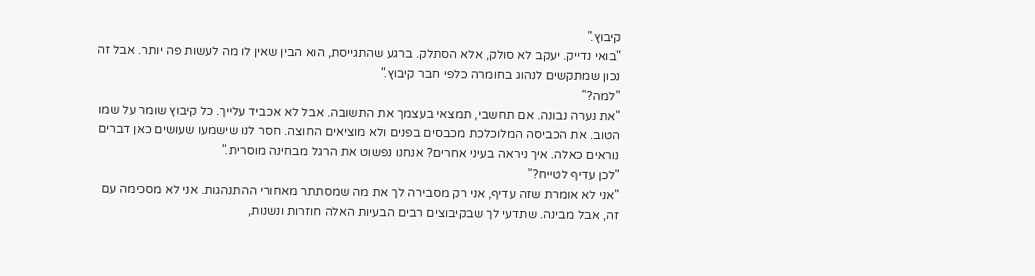קיבוץ."
"בואי נדייק. יעקב לא סולק, אלא הסתלק. ברגע שהתגייסת, הוא הבין שאין לו מה לעשות פה יותר. אבל זה נכון שמתקשים לנהוג בחומרה כלפי חבר קיבוץ."
"למה?"
"את נערה נבונה. אם תחשבי, תמצאי בעצמך את התשובה. אבל לא אכביד עלייך. כל קיבוץ שומר על שמו הטוב. את הכביסה המלוכלכת מכבסים בפנים ולא מוציאים החוצה. חסר לנו שישמעו שעושים כאן דברים נוראים כאלה. איך ניראה בעיני אחרים? אנחנו נפשוט את הרגל מבחינה מוסרית."
"לכן עדיף לטייח?"
"אני לא אומרת שזה עדיף, אני רק מסבירה לך את מה שמסתתר מאחורי ההתנהגות. אני לא מסכימה עם זה, אבל מבינה. שתדעי לך שבקיבוצים רבים הבעיות האלה חוזרות ונשנות,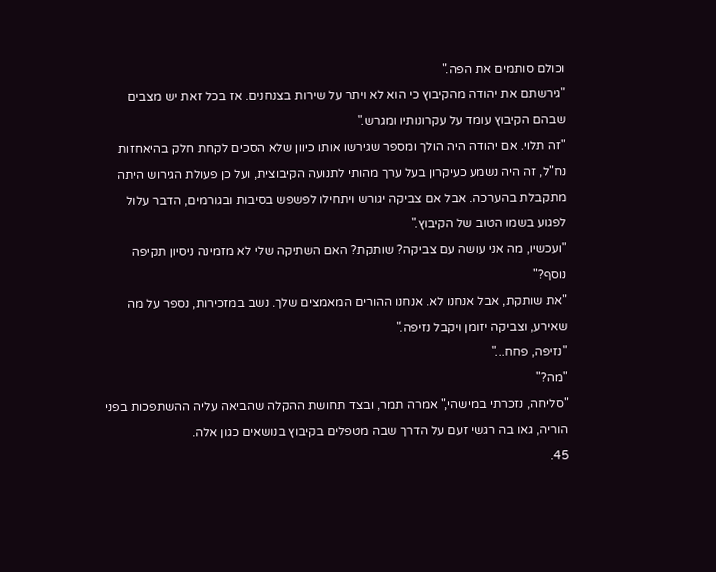וכולם סותמים את הפה."
"גירשתם את יהודה מהקיבוץ כי הוא לא ויתר על שירות בצנחנים. אז בכל זאת יש מצבים שבהם הקיבוץ עומד על עקרונותיו ומגרש."
"זה תלוי. אם יהודה היה הולך ומספר שגירשו אותו כיוון שלא הסכים לקחת חלק בהיאחזות נח"ל, זה היה נשמע כעיקרון בעל ערך מהותי לתנועה הקיבוצית, ועל כן פעולת הגירוש היתה מתקבלת בהערכה. אבל אם צביקה יגורש ויתחילו לפשפש בסיבות ובגורמים, הדבר עלול לפגוע בשמו הטוב של הקיבוץ."
"ועכשיו, מה אני עושה עם צביקה? שותקת? האם השתיקה שלי לא מזמינה ניסיון תקיפה נוסף?"
"את שותקת, אבל אנחנו לא. אנחנו ההורים המאמצים שלך. נשב במזכירות, נספר על מה שאירע, וצביקה יזומן ויקבל נזיפה."
"נזיפה, פחח..."
"מה?"
"סליחה, נזכרתי במישהי," אמרה תמר, ובצד תחושת ההקלה שהביאה עליה ההשתפכות בפני הוריה, גאו בה רגשי זעם על הדרך שבה מטפלים בקיבוץ בנושאים כגון אלה.
45.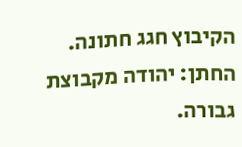הקיבוץ חגג חתונה. החתן: יהודה מקבוצת גבורה.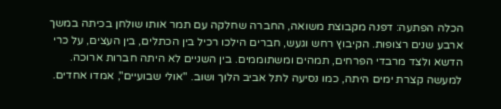הכלה הפתעה: דפנה מקבוצת משואה, החברה שחלקה עם תמר אותו שולחן בכיתה במשך ארבע שנים רצופות. הקיבוץ רחש וגעש, חברים הילכו רכיל בין הכתלים, בין העצים, על כרי הדשא ולצד מרבדי הפרחים, תמהים ומשתוממים. בין השניים לא היתה חברות ארוכה. למעשה קצרת ימים היתה, כמו נסיעה לתל אביב הלוך ושוב. "אולי שבועיים", אמדו אחדים.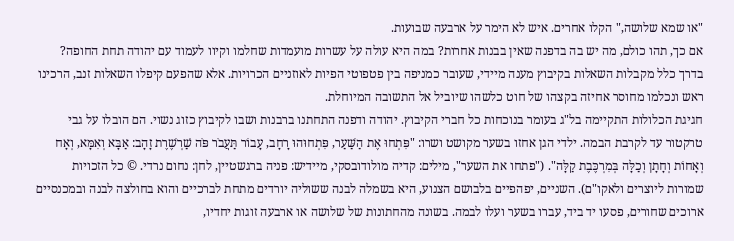"או שמא שלושה," הקלו אחרים. איש לא הימר על ארבעה שבועות.
אם כך, תהו כולם, מה יש בה בדפנה שאין בבנות אחרות? במה היא עולה על עשרות מועמדות שחלמו וקיוו לעמוד עם יהודה תחת החופה? בדרך כלל מקבלות השאלות בקיבוץ מענה מיידי, שעובר כמניפה בין פטפוטי הפיות לאוזניים הכרויות. אלא שהפעם קיפלו השאלות זנב, הרכינו ראש ונכלמו מחוסר אחיזה בקצהו של חוט כלשהו שיוביל אל התשובה המיוחלת.
חגיגת הכלולות התקיימה בל"ג בעומר בנוכחות כל חברי הקיבוץ. יהודה ודפנה התחתנו ברבנות ושבו לקיבוץ כזוג נשוי. הם הובלו על גבי טרקטור עד לקרבת הבמה. ילדי הגן אחזו בשער מקושט ושרו: "פִּתְחוּ אֶת הַשַּׁעַר, פִּתְחוּהוּ רָחָב, עָבוֹר תַּעֲבֹר פֹּה שַׁרְשֶׁרֶת זָהָב: אַבָּא וְאִמָּא, וְאָח וְאָחוֹת וְחָתָן וְכַלָּה בְּמִרְכֶּבֶת קַלָּה". ("פתחו את השער", מילים: קדיה מולודובסקי, מיידיש: פניה ברגשטיין, לחן: נחום נרדי. © כל הזכויות שמורות ליוצרים ולאקו"ם). השניים, יפהפיים בלבושם הצנוע, היא בשמלה לבנה ששוליה יורדים מתחת לברכיים והוא בחולצה לבנה ובמכנסיים ארוכים שחורים, פסעו יד ביד, עברו בשער ועלו לבמה. בשונה מהחתונות של שלושה או ארבעה זוגות יחדיו,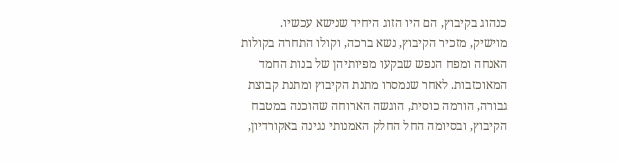כנהוג בקיבוץ, הם היו הזוג היחיד שנישא עכשיו.
מוישיק, מזכיר הקיבוץ, נשא ברכה, וקולו התחרה בקולות האנחה ומפח הנפש שבקעו מפיותיהן של בנות החמד המאוכזבות. לאחר שנמסרו מתנת הקיבוץ ומתנת קבוצת גבורה, הורמה כוסית, הוגשה הארוחה שהוכנה במטבח הקיבוץ, ובסיומה החל החלק האמנותי נגינה באקורדיון,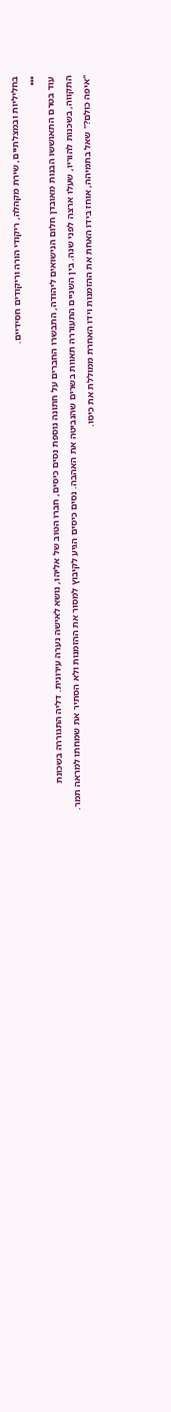בחליליות ובמצלתיים, שירת מקהלה, ריקודי הורה וריקודים חסידיים.
•••
עוד בטרם התאוששו הבנות מאובדן חלום הנישואים ליהודה, התבשרו החברים על חתונה נוספת נסים כיסים, חברו הטוב של אליהו, נושא לאישה נערה עירונית. דליה התגוררה בשכונת התקווה, בשכנות להוריו, שעלו ארצה לפני שנה. בין השניים התעוררה תאוות בשרים שהנביטה את האהבה. נסים כיסים הגיע לקיבוץ למסור את ההזמנות ולא הסתיר את שמחתו למראה תמר.
"איפה כולם?" שאל בתמיהה, אוחז בידו האחת את ההזמנות וידו האחרת ממוללת את כיסו.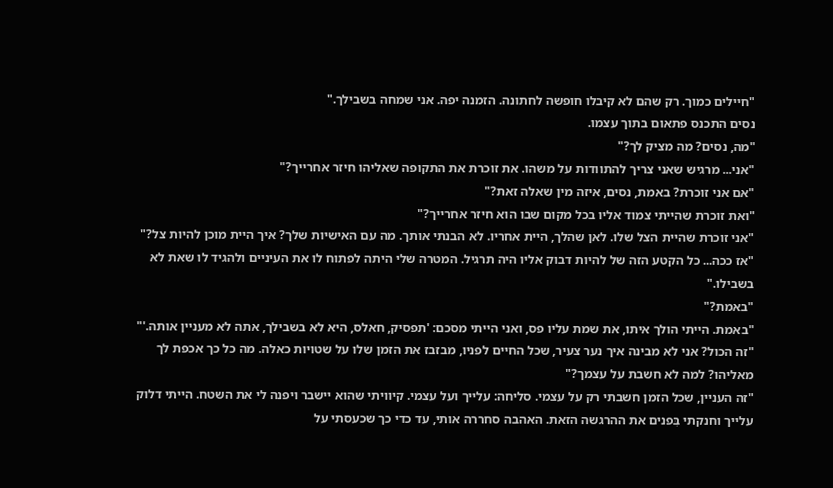"חיילים כמוך. רק שהם לא קיבלו חופשה לחתונה. הזמנה יפה. אני שמחה בשבילך."
נסים התכנס פתאום בתוך עצמו.
"מה, נסים? מה מציק לך?"
"אני... מרגיש שאני צריך להתוודות על משהו. את זוכרת את התקופה שאליהו חיזר אחרייך?"
"אם אני זוכרת? באמת, נסים, איזה מין שאלה זאת?"
"ואת זוכרת שהייתי צמוד אליו בכל מקום שבו הוא חיזר אחרייך?"
"אני זוכרת שהיית הצל שלו. לאן שהלך, היית אחריו. לא הבנתי אותך. מה עם האישיות שלך? איך היית מוכן להיות צל?"
"אז ככה... כל הקטע הזה של להיות דבוק אליו היה תרגיל. המטרה שלי היתה לפתוח לו את העיניים ולהגיד לו שאת לא בשבילו."
"באמת?"
"באמת. הייתי הולך איתו, את שמת עליו פס, ואני הייתי מסכם: 'תפסיק, חאלס, היא לא בשבילך, אתה לא מעניין אותה.'"
"זה הכול? אני לא מבינה איך נער צעיר, שכל החיים לפניו, מבזבז את הזמן שלו על שטויות כאלה. מה כל כך אכפת לך מאליהו? למה לא חשבת על עצמך?"
"זה העניין, שכל הזמן חשבתי רק על עצמי. סליחה: עלייך ועל עצמי. קיוויתי שהוא יישבר ויפנה לי את השטח. הייתי דלוק עלייך וחנקתי בִּפנים את ההרגשה הזאת. האהבה סחררה אותי, עד כדי כך שכעסתי על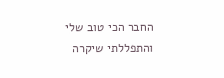החבר הכי טוב שלי והתפללתי שיקרה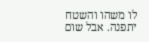לו משהו והשטח יתפנה. אבל שום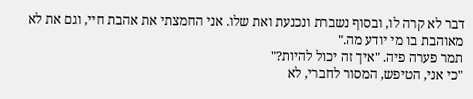דבר לא קרה לו, ובסוף נשברת ונכנעת ואת שלו. אני החמצתי את אהבת חיי, וגם את לא מאוהבת בו מי יודע מה."
תמר פערה פיה. "איך זה יכול להיות?"
"כי אני, הטיפש, המסור לחברי, לא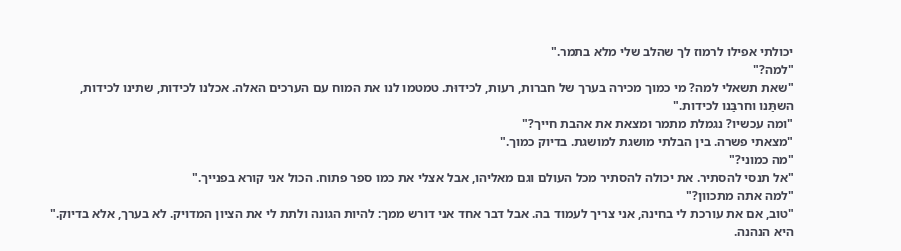יכולתי אפילו לרמוז לך שהלב שלי מלא בתמר."
"למה?"
"שאת תשאלי למה? מי כמוך מכירה בערך של חברות, רעות, לכידוּת. טמטמו לנו את המוח עם הערכים האלה. אכלנו לכידות, שתינו לכידות, השתַּנו וחרבַּנו לכידות."
"ומה עכשיו? נגמלת מתמר ומצאת את אהבת חייך?"
"מצאתי פשרה. בין הבלתי מושגת למושגת. בדיוק כמוך."
"מה כמוני?"
"אל תנסי להסתיר. את יכולה להסתיר מכל העולם וגם מאליהו, אבל אצלי את כמו ספר פתוח. הכול אני קורא בפנייך."
"למה אתה מתכוון?"
"טוב, אם את עורכת לי בחינה, אני צריך לעמוד בה. אבל דבר אחד אני דורש ממך: להיות הגונה ולתת לי את הציון המדויק. לא בערך, אלא בדיוק."
היא הנהנה.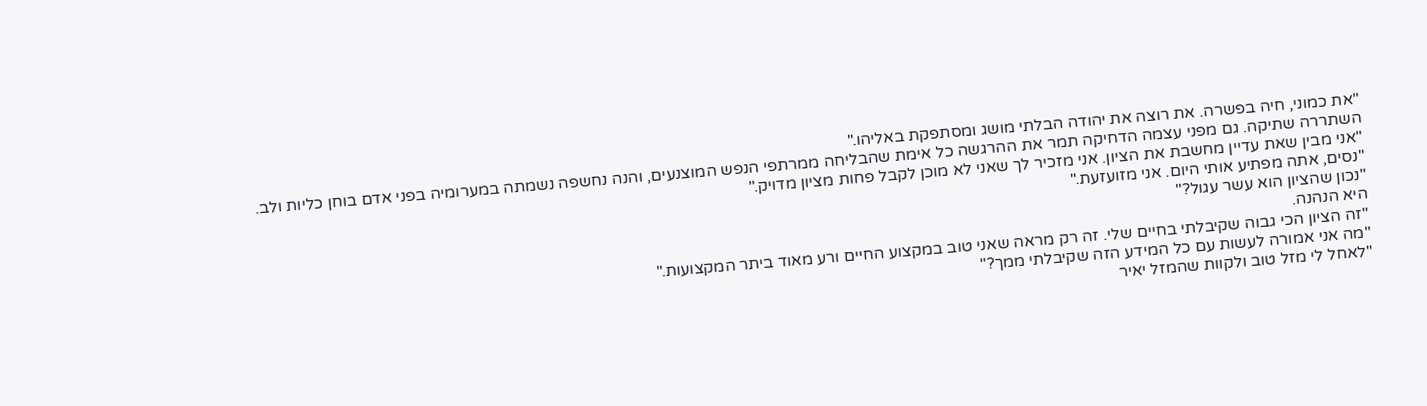"את כמוני, חיה בפשרה. את רוצה את יהודה הבלתי מושג ומסתפקת באליהו."
השתררה שתיקה. גם מפני עצמה הדחיקה תמר את ההרגשה כל אימת שהבליחה ממרתפי הנפש המוצנעים, והנה נחשפה נשמתה במערומיה בפני אדם בוחן כליות ולב.
"אני מבין שאת עדיין מחשבת את הציון. אני מזכיר לך שאני לא מוכן לקבל פחות מציון מדויק."
"נסים, אתה מפתיע אותי היום. אני מזועזעת."
"נכון שהציון הוא עשר עגול?"
היא הנהנה.
"זה הציון הכי גבוה שקיבלתי בחיים שלי. זה רק מראה שאני טוב במקצוע החיים ורע מאוד ביתר המקצועות."
"מה אני אמורה לעשות עם כל המידע הזה שקיבלתי ממך?"
"לאחל לי מזל טוב ולקוות שהמזל יאיר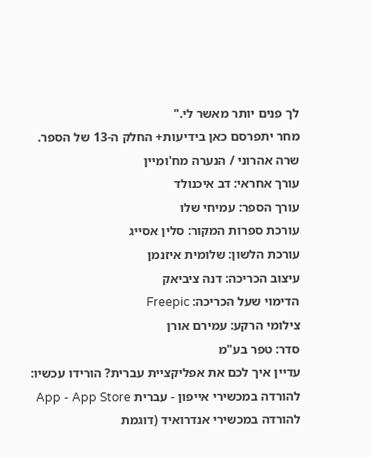לך פנים יותר מאשר לי."
מחר יתפרסם כאן בידיעות+ החלק ה-13 של הספר.
שרה אהרוני / הנערה מח'ומיין
עורך אחראי: דב איכנולד
עורך הספר: עמיחי שלו
עורכת ספרות המקור: סלין אסייג
עורכת הלשון: שלומית איזנמן
עיצוב הכריכה: דנה ציביאק
הדימוי שעל הכריכה: Freepic
צילומי הרקע: עמירם אורן
סדר: טפר בע"מ
עדיין איך לכם את אפליקציית עברית? הורידו עכשיו:
להורדה במכשירי אייפון - עברית App - App Store
להורדה במכשירי אנדרואיד (דוגמת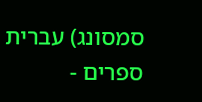סמסונג) עברית ספרים -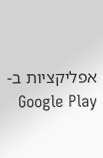אפליקציות ב-Google Play